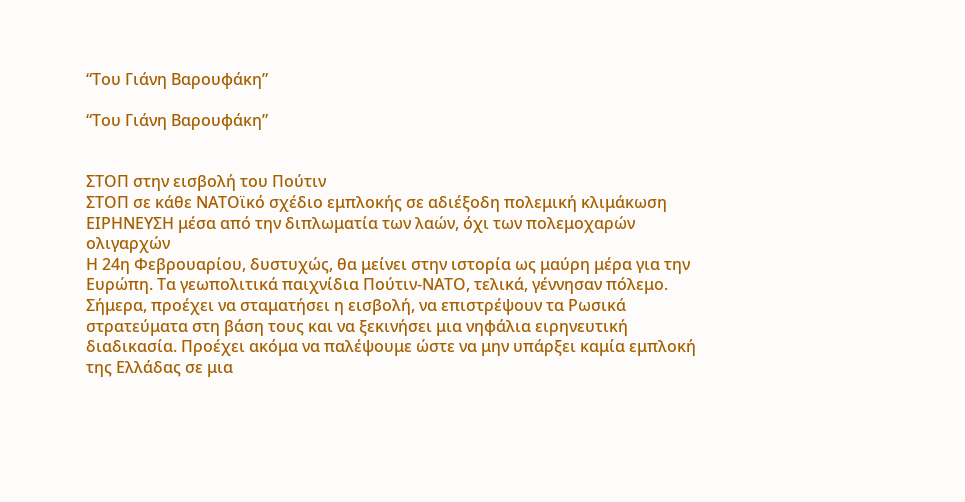“Του Γιάνη Βαρουφάκη”

“Του Γιάνη Βαρουφάκη”


ΣΤΟΠ στην εισβολή του Πούτιν
ΣΤΟΠ σε κάθε ΝΑΤΟϊκό σχέδιο εμπλοκής σε αδιέξοδη πολεμική κλιμάκωση
ΕΙΡΗΝΕΥΣΗ μέσα από την διπλωματία των λαών, όχι των πολεμοχαρών ολιγαρχών
Η 24η Φεβρουαρίου, δυστυχώς, θα μείνει στην ιστορία ως μαύρη μέρα για την Ευρώπη. Τα γεωπολιτικά παιχνίδια Πούτιν-ΝΑΤΟ, τελικά, γέννησαν πόλεμο. Σήμερα, προέχει να σταματήσει η εισβολή, να επιστρέψουν τα Ρωσικά στρατεύματα στη βάση τους και να ξεκινήσει μια νηφάλια ειρηνευτική διαδικασία. Προέχει ακόμα να παλέψουμε ώστε να μην υπάρξει καμία εμπλοκή της Ελλάδας σε μια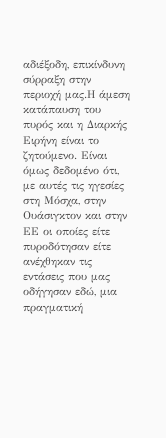αδιέξοδη, επικίνδυνη σύρραξη στην περιοχή μας.Η άμεση κατάπαυση του πυρός και η Διαρκής Ειρήνη είναι το ζητούμενο. Είναι όμως δεδομένο ότι, με αυτές τις ηγεσίες στη Μόσχα, στην Ουάσιγκτον και στην ΕΕ οι οποίες είτε πυροδότησαν είτε ανέχθηκαν τις εντάσεις που μας οδήγησαν εδώ, μια πραγματική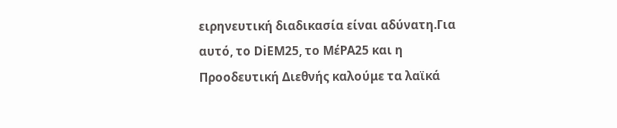ειρηνευτική διαδικασία είναι αδύνατη.Για αυτό, το DiEM25, το ΜέΡΑ25 και η Προοδευτική Διεθνής καλούμε τα λαϊκά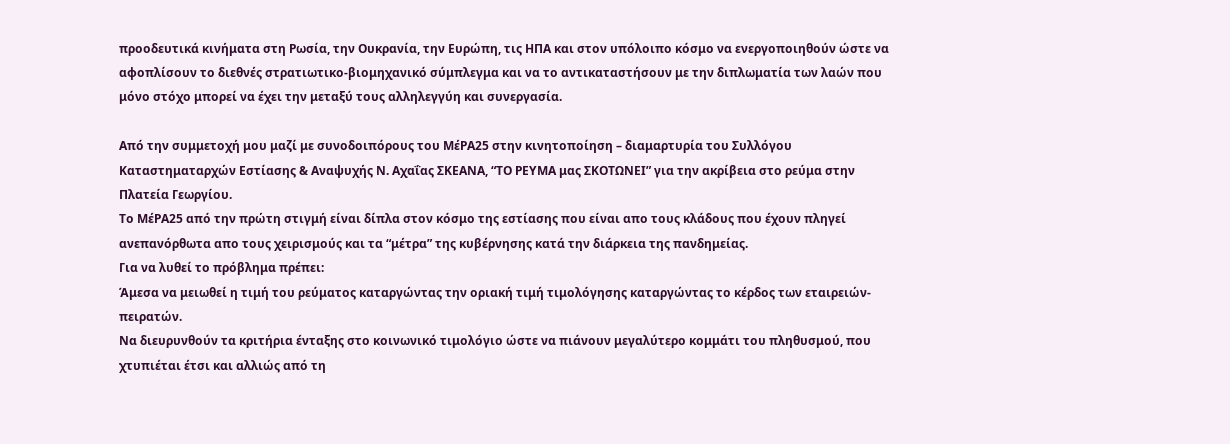προοδευτικά κινήματα στη Ρωσία, την Ουκρανία, την Ευρώπη, τις ΗΠΑ και στον υπόλοιπο κόσμο να ενεργοποιηθούν ώστε να αφοπλίσουν το διεθνές στρατιωτικο-βιομηχανικό σύμπλεγμα και να το αντικαταστήσουν με την διπλωματία των λαών που μόνο στόχο μπορεί να έχει την μεταξύ τους αλληλεγγύη και συνεργασία.

Από την συμμετοχή μου μαζί με συνοδοιπόρους του ΜέΡΑ25 στην κινητοποίηση – διαμαρτυρία του Συλλόγου Καταστηματαρχών Εστίασης & Αναψυχής Ν. Αχαΐας ΣΚΕΑΝΑ, “ΤΟ ΡΕΥΜΑ μας ΣΚΟΤΩΝΕΙ” για την ακρίβεια στο ρεύμα στην Πλατεία Γεωργίου.
Το ΜέΡΑ25 από την πρώτη στιγμή είναι δίπλα στον κόσμο της εστίασης που είναι απο τους κλάδους που έχουν πληγεί ανεπανόρθωτα απο τους χειρισμούς και τα “μέτρα” της κυβέρνησης κατά την διάρκεια της πανδημείας.
Για να λυθεί το πρόβλημα πρέπει:
Άμεσα να μειωθεί η τιμή του ρεύματος καταργώντας την οριακή τιμή τιμολόγησης καταργώντας το κέρδος των εταιρειών-πειρατών.
Να διευρυνθούν τα κριτήρια ένταξης στο κοινωνικό τιμολόγιο ώστε να πιάνουν μεγαλύτερο κομμάτι του πληθυσμού, που χτυπιέται έτσι και αλλιώς από τη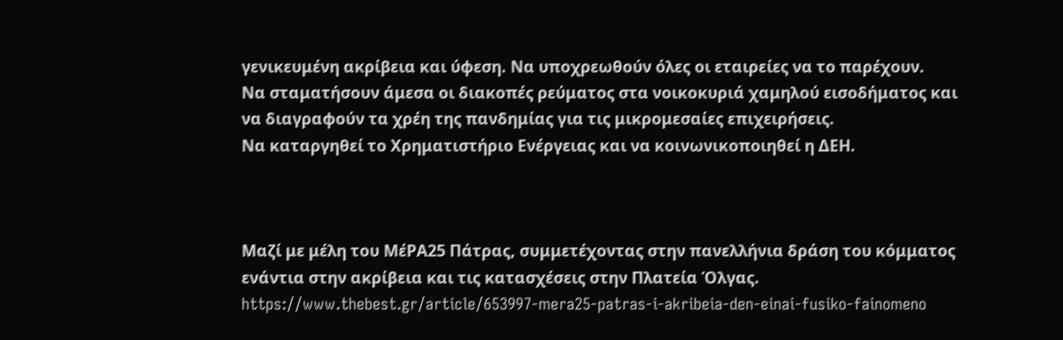γενικευμένη ακρίβεια και ύφεση. Να υποχρεωθούν όλες οι εταιρείες να το παρέχουν.
Να σταματήσουν άμεσα οι διακοπές ρεύματος στα νοικοκυριά χαμηλού εισοδήματος και να διαγραφούν τα χρέη της πανδημίας για τις μικρομεσαίες επιχειρήσεις.
Να καταργηθεί το Χρηματιστήριο Ενέργειας και να κοινωνικοποιηθεί η ΔΕΗ.



Μαζί με μέλη του ΜέΡΑ25 Πάτρας, συμμετέχοντας στην πανελλήνια δράση του κόμματος ενάντια στην ακρίβεια και τις κατασχέσεις στην Πλατεία Όλγας.
https://www.thebest.gr/article/653997-mera25-patras-i-akribeia-den-einai-fusiko-fainomeno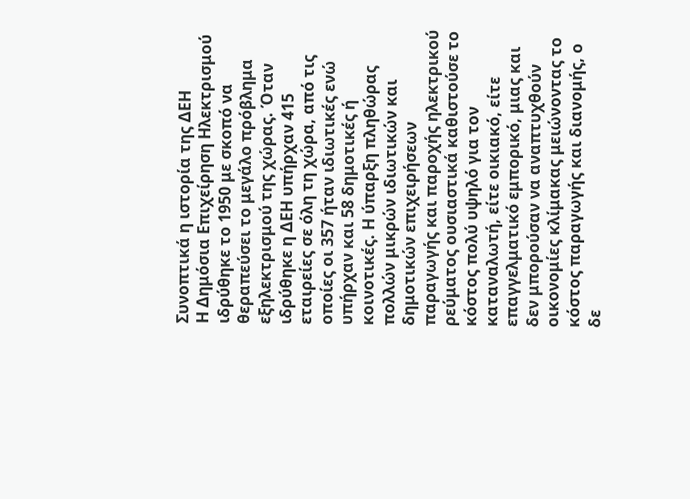Συνοπτικά η ιστορία της ΔΕΗ
Η Δημόσια Επιχείρηση Ηλεκτρισμού ιδρύθηκε το 1950 με σκοπό να θεραπεύσει το μεγάλο πρόβλημα εξηλεκτρισμού της χώρας. Όταν ιδρύθηκε η ΔΕΗ υπήρχαν 415 εταιρείες σε όλη τη χώρα, από τις οποίες οι 357 ήταν ιδιωτικές ενώ υπήρχαν και 58 δημοτικές ή κοινοτικές. Η ύπαρξη πληθώρας πολλών μικρών ιδιωτικών και δημοτικών επιχειρήσεων παραγωγής και παροχής ηλεκτρικού ρεύματος ουσιαστικά καθιστούσε το κόστος πολύ υψηλό για τον καταναλωτή, είτε οικιακό, είτε επαγγελματικό εμπορικό, μιας και δεν μπορούσαν να αναπτυχθούν οικονομίες κλίμακας μειώνοντας το κόστος παραγωγής και διανομής, ο δε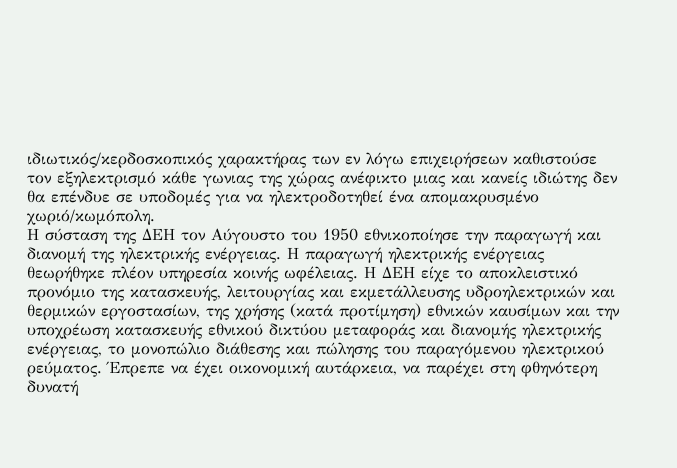ιδιωτικός/κερδοσκοπικός χαρακτήρας των εν λόγω επιχειρήσεων καθιστούσε τον εξηλεκτρισμό κάθε γωνιας της χώρας ανέφικτο μιας και κανείς ιδιώτης δεν θα επένδυε σε υποδομές για να ηλεκτροδοτηθεί ένα απομακρυσμένο χωριό/κωμόπολη.
Η σύσταση της ΔΕΗ τον Αύγουστο του 1950 εθνικοποίησε την παραγωγή και διανομή της ηλεκτρικής ενέργειας. Η παραγωγή ηλεκτρικής ενέργειας θεωρήθηκε πλέον υπηρεσία κοινής ωφέλειας. Η ΔΕΗ είχε το αποκλειστικό προνόμιο της κατασκευής, λειτουργίας και εκμετάλλευσης υδροηλεκτρικών και θερμικών εργοστασίων, της χρήσης (κατά προτίμηση) εθνικών καυσίμων και την υποχρέωση κατασκευής εθνικού δικτύου μεταφοράς και διανομής ηλεκτρικής ενέργειας, το μονοπώλιο διάθεσης και πώλησης του παραγόμενου ηλεκτρικού ρεύματος. Έπρεπε να έχει οικονομική αυτάρκεια, να παρέχει στη φθηνότερη δυνατή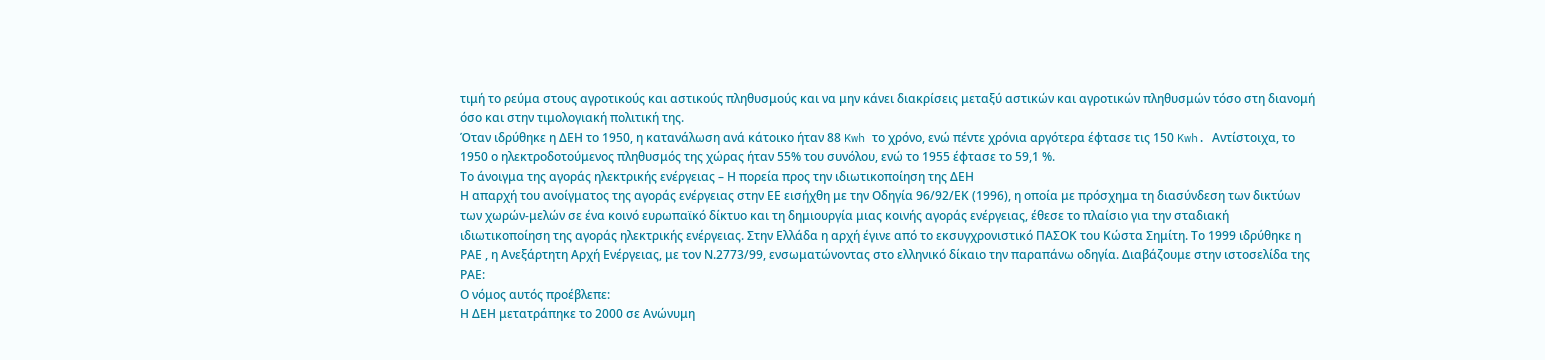τιμή το ρεύμα στους αγροτικούς και αστικούς πληθυσμούς και να μην κάνει διακρίσεις μεταξύ αστικών και αγροτικών πληθυσμών τόσο στη διανομή όσο και στην τιμολογιακή πολιτική της.
Όταν ιδρύθηκε η ΔΕΗ το 1950, η κατανάλωση ανά κάτοικο ήταν 88 Kwh το χρόνο, ενώ πέντε χρόνια αργότερα έφτασε τις 150 Kwh. Αντίστοιχα, το 1950 ο ηλεκτροδοτούμενος πληθυσμός της χώρας ήταν 55% του συνόλου, ενώ το 1955 έφτασε το 59,1 %.
Το άνοιγμα της αγοράς ηλεκτρικής ενέργειας – Η πορεία προς την ιδιωτικοποίηση της ΔΕΗ
Η απαρχή του ανοίγματος της αγοράς ενέργειας στην ΕΕ εισήχθη με την Οδηγία 96/92/ΕΚ (1996), η οποία με πρόσχημα τη διασύνδεση των δικτύων των χωρών-μελών σε ένα κοινό ευρωπαϊκό δίκτυο και τη δημιουργία μιας κοινής αγοράς ενέργειας, έθεσε το πλαίσιο για την σταδιακή ιδιωτικοποίηση της αγοράς ηλεκτρικής ενέργειας. Στην Ελλάδα η αρχή έγινε από το εκσυγχρονιστικό ΠΑΣΟΚ του Κώστα Σημίτη. Το 1999 ιδρύθηκε η ΡΑΕ , η Ανεξάρτητη Αρχή Ενέργειας, με τον Ν.2773/99, ενσωματώνοντας στο ελληνικό δίκαιο την παραπάνω οδηγία. Διαβάζουμε στην ιστοσελίδα της ΡΑΕ:
Ο νόμος αυτός προέβλεπε:
Η ΔΕΗ μετατράπηκε το 2000 σε Ανώνυμη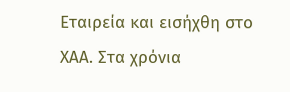Εταιρεία και εισήχθη στο ΧΑΑ. Στα χρόνια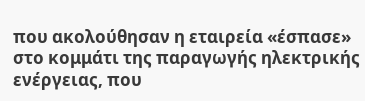που ακολούθησαν η εταιρεία «έσπασε» στο κομμάτι της παραγωγής ηλεκτρικής ενέργειας, που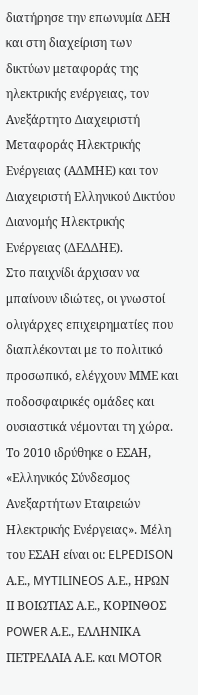διατήρησε την επωνυμία ΔΕΗ και στη διαχείριση των δικτύων μεταφοράς της ηλεκτρικής ενέργειας, τον Ανεξάρτητο Διαχειριστή Μεταφοράς Ηλεκτρικής Ενέργειας (ΑΔΜΗΕ) και τον Διαχειριστή Ελληνικού Δικτύου Διανομής Ηλεκτρικής Ενέργειας (ΔΕΔΔΗΕ).
Στο παιχνίδι άρχισαν να μπαίνουν ιδιώτες, οι γνωστοί ολιγάρχες επιχειρηματίες που διαπλέκονται με το πολιτικό προσωπικό, ελέγχουν ΜΜΕ και ποδοσφαιρικές ομάδες και ουσιαστικά νέμονται τη χώρα. Το 2010 ιδρύθηκε ο ΕΣΑΗ, «Ελληνικός Σύνδεσμος Ανεξαρτήτων Εταιρειών Ηλεκτρικής Ενέργειας». Μέλη του ΕΣΑΗ είναι οι: ELPEDISON Α.Ε., MYTILINEOS Α.Ε., ΗΡΩΝ ΙΙ ΒΟΙΩΤΙΑΣ Α.Ε., ΚΟΡΙΝΘΟΣ POWER Α.Ε., ΕΛΛΗΝΙΚΑ ΠΕΤΡΕΛΑΙΑ Α.Ε. και MOTOR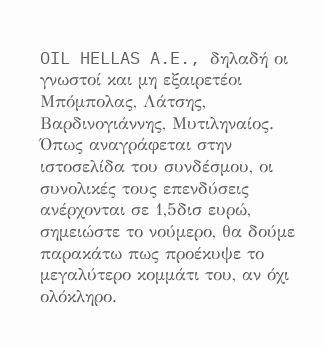OIL HELLAS A.E., δηλαδή οι γνωστοί και μη εξαιρετέοι Μπόμπολας, Λάτσης, Βαρδινογιάννης, Μυτιληναίος. Όπως αναγράφεται στην ιστοσελίδα του συνδέσμου, οι συνολικές τους επενδύσεις ανέρχονται σε 1,5δισ ευρώ, σημειώστε το νούμερο, θα δούμε παρακάτω πως προέκυψε το μεγαλύτερο κομμάτι του, αν όχι ολόκληρο.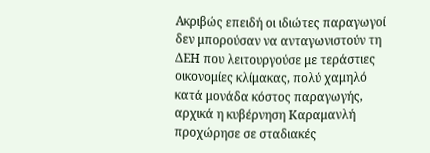Ακριβώς επειδή οι ιδιώτες παραγωγοί δεν μπορούσαν να ανταγωνιστούν τη ΔΕΗ που λειτουργούσε με τεράστιες οικονομίες κλίμακας, πολύ χαμηλό κατά μονάδα κόστος παραγωγής, αρχικά η κυβέρνηση Καραμανλή προχώρησε σε σταδιακές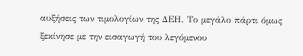αυξήσεις των τιμολογίων της ΔΕΗ. Το μεγάλο πάρτι όμως ξεκίνησε με την εισαγωγή του λεγόμενου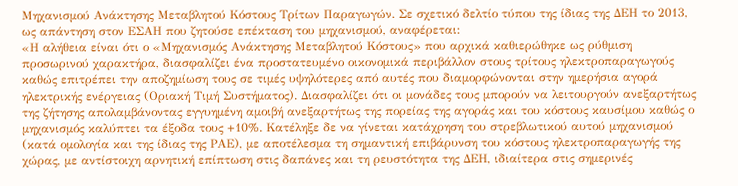Μηχανισμού Ανάκτησης Μεταβλητού Κόστους Τρίτων Παραγωγών. Σε σχετικό δελτίο τύπου της ίδιας της ΔΕΗ το 2013, ως απάντηση στον ΕΣΑΗ που ζητούσε επέκταση του μηχανισμού, αναφέρεται:
«Η αλήθεια είναι ότι ο «Μηχανισμός Ανάκτησης Μεταβλητού Κόστους» που αρχικά καθιερώθηκε ως ρύθμιση προσωρινού χαρακτήρα, διασφαλίζει ένα προστατευμένο οικονομικά περιβάλλον στους τρίτους ηλεκτροπαραγωγούς καθώς επιτρέπει την αποζημίωση τους σε τιμές υψηλότερες από αυτές που διαμορφώνονται στην ημερήσια αγορά ηλεκτρικής ενέργειας (Οριακή Τιμή Συστήματος). Διασφαλίζει ότι οι μονάδες τους μπορούν να λειτουργούν ανεξαρτήτως της ζήτησης απολαμβάνοντας εγγυημένη αμοιβή ανεξαρτήτως της πορείας της αγοράς και του κόστους καυσίμου καθώς ο μηχανισμός καλύπτει τα έξοδα τους +10%. Κατέληξε δε να γίνεται κατάχρηση του στρεβλωτικού αυτού μηχανισμού (κατά ομολογία και της ίδιας της ΡΑΕ), με αποτέλεσμα τη σημαντική επιβάρυνση του κόστους ηλεκτροπαραγωγής της χώρας, με αντίστοιχη αρνητική επίπτωση στις δαπάνες και τη ρευστότητα της ΔΕΗ, ιδιαίτερα στις σημερινές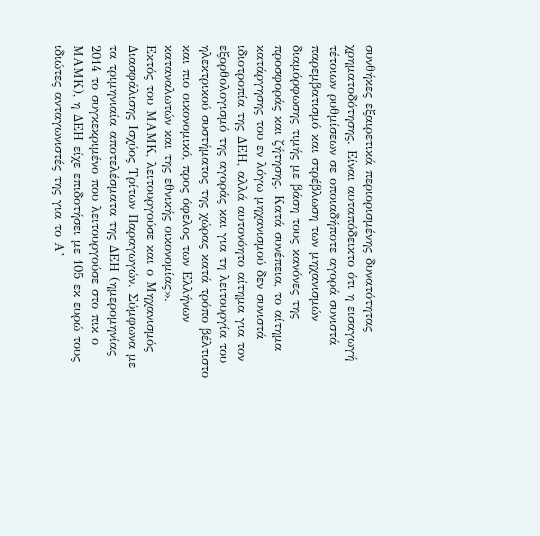συνθήκες εξαιρετικά περιορισμένης δυνατότητας χρηματοδότησης. Είναι αυταπόδεικτο ότι η εισαγωγή τέτοιων ρυθμίσεων σε οποιαδήποτε αγορά συνιστά παρεμβατισμό και στρέβλωση των μηχανισμών διαμόρφωσης τιμής με βάση τους κανόνες της προσφοράς και ζήτησης. Κατά συνέπεια, το αίτημα κατάργησης του εν λόγω μηχανισμού δεν συνιστά ιδιοτροπία της ΔΕΗ, αλλά αυτονόητο αίτημα για τον εξορθολογισμό της αγοράς και για τη λειτουργία του ηλεκτρικού συστήματος της χώρας κατά τρόπο βέλτιστο και πιο οικονομικό, προς όφελος των Ελλήνων καταναλωτών και της εθνικής οικονομίας».
Εκτός του ΜΑΜΚ, λειτουργούσε και ο Μηχανισμός Διασφάλισης Ισχύος Τρίτων Παραγωγών. Σύμφωνα με τα τριμηνιαία αποτελέσματα της ΔΕΗ (ημερομηνίας 2014 το συγκεκριμένο που λειτουργούσε στο πικ ο ΜΑΜΚ), η ΔΕΗ είχε επιδοτήσει με 105 εκ ευρώ τους ιδιώτες ανταγωνιστές της για το Α’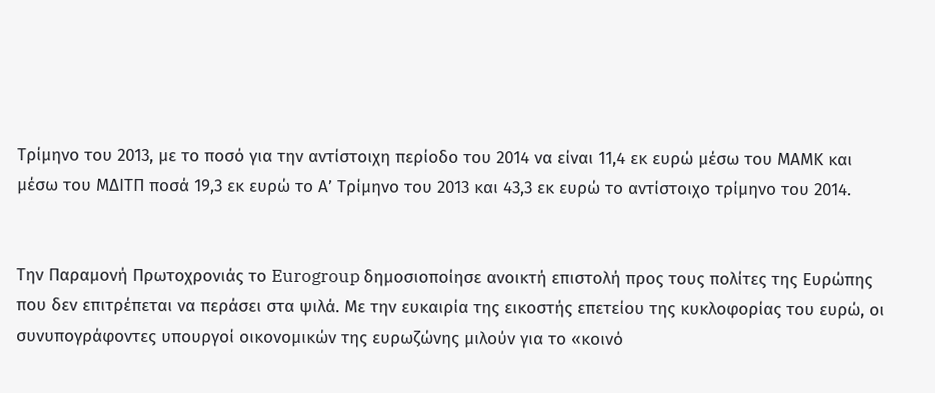Τρίμηνο του 2013, με το ποσό για την αντίστοιχη περίοδο του 2014 να είναι 11,4 εκ ευρώ μέσω του ΜΑΜΚ και μέσω του ΜΔΙΤΠ ποσά 19,3 εκ ευρώ το Α’ Τρίμηνο του 2013 και 43,3 εκ ευρώ το αντίστοιχο τρίμηνο του 2014.


Την Παραμονή Πρωτοχρονιάς το Eurogroup δημοσιοποίησε ανοικτή επιστολή προς τους πολίτες της Ευρώπης που δεν επιτρέπεται να περάσει στα ψιλά. Με την ευκαιρία της εικοστής επετείου της κυκλοφορίας του ευρώ, οι συνυπογράφοντες υπουργοί οικονομικών της ευρωζώνης μιλούν για το «κοινό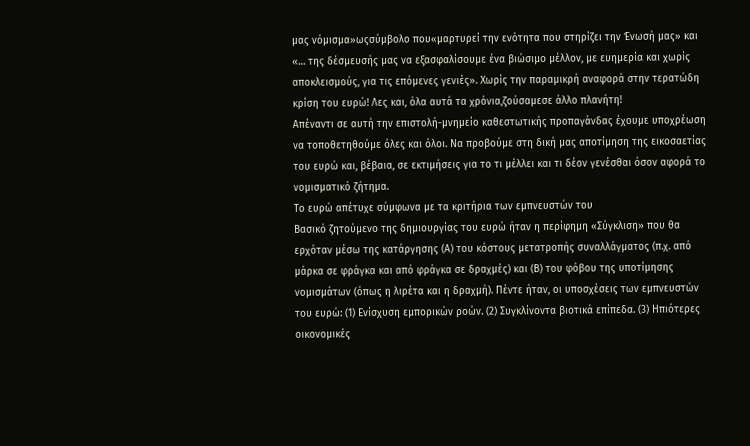μας νόμισμα»ωςσύμβολο που«μαρτυρεί την ενότητα που στηρίζει την Ένωσή μας» και «… της δέσμευσής μας να εξασφαλίσουμε ένα βιώσιμο μέλλον, με ευημερία και χωρίς αποκλεισμούς, για τις επόμενες γενιές». Χωρίς την παραμικρή αναφορά στην τερατώδη κρίση του ευρώ! Λες και, όλα αυτά τα χρόνια,ζούσαμεσε άλλο πλανήτη!
Απέναντι σε αυτή την επιστολή-μνημείο καθεστωτικής προπαγάνδας έχουμε υποχρέωση να τοποθετηθούμε όλες και όλοι. Να προβούμε στη δική μας αποτίμηση της εικοσαετίας του ευρώ και, βέβαια, σε εκτιμήσεις για το τι μέλλει και τι δέον γενέσθαι όσον αφορά το νομισματικό ζήτημα.
Το ευρώ απέτυχε σύμφωνα με τα κριτήρια των εμπνευστών του
Βασικό ζητούμενο της δημιουργίας του ευρώ ήταν η περίφημη «Σύγκλιση» που θα ερχόταν μέσω της κατάργησης (Α) του κόστους μετατροπής συναλλάγματος (π.χ. από μάρκα σε φράγκα και από φράγκα σε δραχμές) και (Β) του φόβου της υποτίμησης νομισμάτων (όπως η λιρέτα και η δραχμή). Πέντε ήταν, οι υποσχέσεις των εμπνευστών του ευρώ: (1) Ενίσχυση εμπορικών ροών. (2) Συγκλίνοντα βιοτικά επίπεδα. (3) Ηπιότερες οικονομικές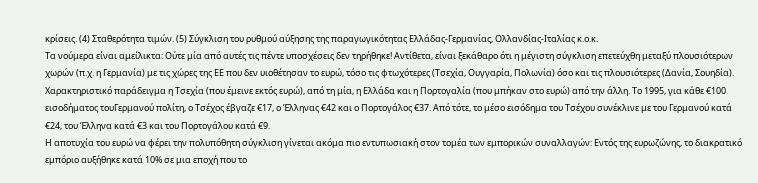κρίσεις. (4) Σταθερότητα τιμών. (5) Σύγκλιση του ρυθμού αύξησης της παραγωγικότητας Ελλάδας-Γερμανίας, Ολλανδίας-Ιταλίας κ.ο.κ.
Τα νούμερα είναι αμείλικτα: Ούτε μία από αυτές τις πέντε υποσχέσεις δεν τηρήθηκε! Αντίθετα, είναι ξεκάθαρο ότι η μέγιστη σύγκλιση επετεύχθη μεταξύ πλουσιότερων χωρών (π.χ. η Γερμανία) με τις χώρες της ΕΕ που δεν υιοθέτησαν το ευρώ, τόσο τις φτωχότερες (Τσεχία, Ουγγαρία, Πολωνία) όσο και τις πλουσιότερες (Δανία, Σουηδία). Χαρακτηριστικό παράδειγμα η Τσεχία (που έμεινε εκτός ευρώ), από τη μία, η Ελλάδα και η Πορτογαλία (που μπήκαν στο ευρώ) από την άλλη. Το 1995, για κάθε €100 εισοδήματος τουΓερμανού πολίτη, ο Τσέχος έβγαζε €17, ο Έλληνας €42 και ο Πορτογάλος €37. Από τότε, το μέσο εισόδημα του Τσέχου συνέκλινε με του Γερμανού κατά €24, του Έλληνα κατά €3 και του Πορτογάλου κατά €9.
Η αποτυχία του ευρώ να φέρει την πολυπόθητη σύγκλιση γίνεται ακόμα πιο εντυπωσιακή στον τομέα των εμπορικών συναλλαγών: Εντός της ευρωζώνης, το διακρατικό εμπόριο αυξήθηκε κατά 10% σε μια εποχή που το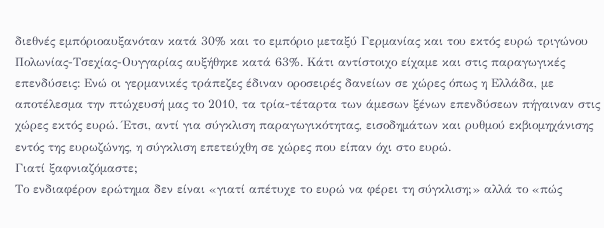διεθνές εμπόριοαυξανόταν κατά 30% και το εμπόριο μεταξύ Γερμανίας και του εκτός ευρώ τριγώνου Πολωνίας-Τσεχίας-Ουγγαρίας αυξήθηκε κατά 63%. Κάτι αντίστοιχο είχαμε και στις παραγωγικές επενδύσεις: Ενώ οι γερμανικές τράπεζες έδιναν οροσειρές δανείων σε χώρες όπως η Ελλάδα, με αποτέλεσμα την πτώχευσή μας το 2010, τα τρία-τέταρτα των άμεσων ξένων επενδύσεων πήγαιναν στις χώρες εκτός ευρώ. Έτσι, αντί για σύγκλιση παραγωγικότητας, εισοδημάτων και ρυθμού εκβιομηχάνισης εντός της ευρωζώνης, η σύγκλιση επετεύχθη σε χώρες που είπαν όχι στο ευρώ.
Γιατί ξαφνιαζόμαστε;
Το ενδιαφέρον ερώτημα δεν είναι «γιατί απέτυχε το ευρώ να φέρει τη σύγκλιση;» αλλά το «πώς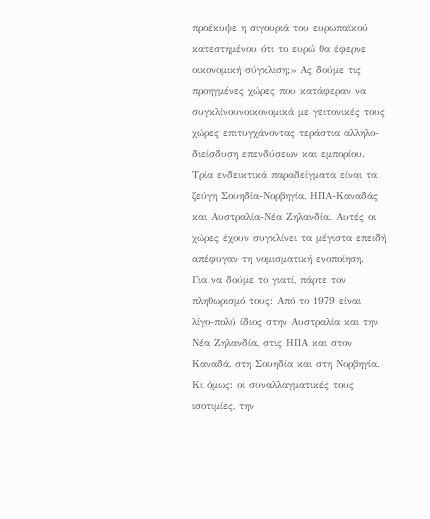προέκυψε η σιγουριά του ευρωπαϊκού κατεστημένου ότι το ευρώ θα έφερνε οικονομική σύγκλιση;» Ας δούμε τις προηγμένες χώρες που κατάφεραν να συγκλίνουνοικονομικά με γειτονικές τους χώρες επιτυγχάνοντας τεράστια αλληλο-διείσδυση επενδύσεων και εμπορίου. Τρία ενδεικτικά παραδείγματα είναι τα ζεύγη Σουηδία-Νορβηγία, ΗΠΑ-Καναδάς και Αυστραλία-Νέα Ζηλανδία. Αυτές οι χώρες έχουν συγκλίνει τα μέγιστα επειδή απέφυγαν τη νομισματική ενοποίηση.
Για να δούμε το γιατί, πάρτε τον πληθωρισμό τους: Από το 1979 είναι λίγο-πολύ ίδιος στην Αυστραλία και την Νέα Ζηλανδία, στις ΗΠΑ και στον Καναδά, στη Σουηδία και στη Νορβηγία. Κι όμως: οι συναλλαγματικές τους ισοτιμίες, την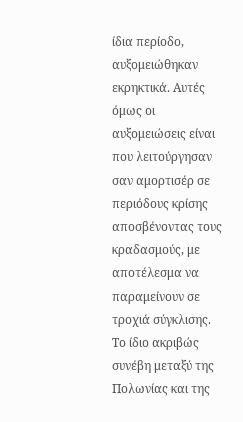ίδια περίοδο, αυξομειώθηκαν εκρηκτικά. Αυτές όμως οι αυξομειώσεις είναι που λειτούργησαν σαν αμορτισέρ σε περιόδους κρίσης αποσβένοντας τους κραδασμούς, με αποτέλεσμα να παραμείνουν σε τροχιά σύγκλισης.
Το ίδιο ακριβώς συνέβη μεταξύ της Πολωνίας και της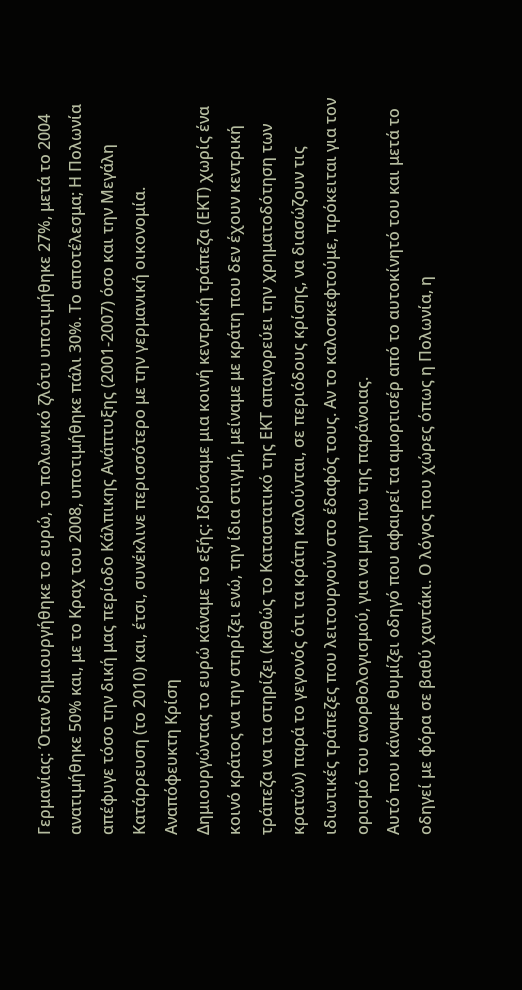Γερμανίας: Όταν δημιουργήθηκε το ευρώ, το πολωνικό ζλότυ υποτιμήθηκε 27%, μετά το 2004 ανατιμήθηκε 50% και, με το Κραχ του 2008, υποτιμήθηκε πάλι 30%. Το αποτέλεσμα; Η Πολωνία απέφυγε τόσο την δική μας περίοδο Κάλπικης Ανάπτυξης (2001-2007) όσο και την Μεγάλη Κατάρρευση (το 2010) και, έτσι, συνέκλινε περισσότερο με την γερμανική οικονομία.
Αναπόφευκτη Κρίση
Δημιουργώντας το ευρώ κάναμε το εξής: Ιδρύσαμε μια κοινή κεντρική τράπεζα (ΕΚΤ) χωρίς ένα κοινό κράτος να την στηρίζει ενώ, την ίδια στιγμή, μείναμε με κράτη που δεν έχουν κεντρική τράπεζα να τα στηρίζει (καθώς το Καταστατικό της ΕΚΤ απαγορεύει την χρηματοδότηση των κρατών) παρά το γεγονός ότι τα κράτη καλούνται, σε περιόδους κρίσης, να διασώζουν τις ιδιωτικές τράπεζες που λειτουργούν στο έδαφός τους. Αν το καλοσκεφτούμε, πρόκειται για τον ορισμό του ανορθολογισμού, για να μην πω της παράνοιας.
Αυτό που κάναμε θυμίζει οδηγό που αφαιρεί τα αμορτισέρ από το αυτοκίνητό του και μετά το οδηγεί με φόρα σε βαθύ χαντάκι. Ο λόγος που χώρες όπως η Πολωνία, η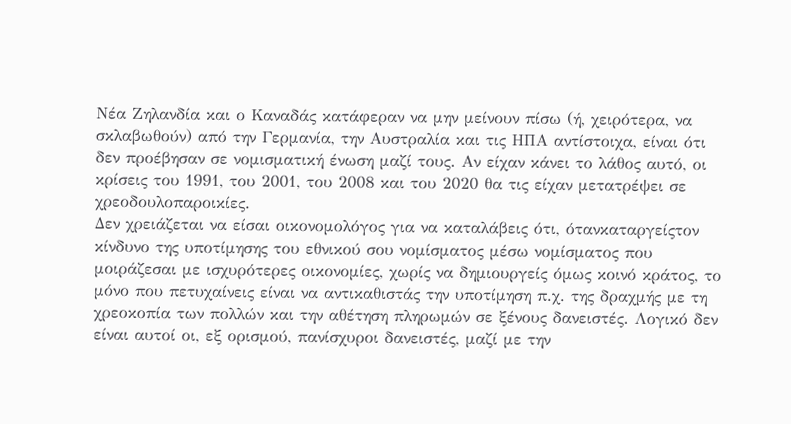Νέα Ζηλανδία και ο Καναδάς κατάφεραν να μην μείνουν πίσω (ή, χειρότερα, να σκλαβωθούν) από την Γερμανία, την Αυστραλία και τις ΗΠΑ αντίστοιχα, είναι ότι δεν προέβησαν σε νομισματική ένωση μαζί τους. Αν είχαν κάνει το λάθος αυτό, οι κρίσεις του 1991, του 2001, του 2008 και του 2020 θα τις είχαν μετατρέψει σε χρεοδουλοπαροικίες.
Δεν χρειάζεται να είσαι οικονομολόγος για να καταλάβεις ότι, ότανκαταργείςτον κίνδυνο της υποτίμησης του εθνικού σου νομίσματος μέσω νομίσματος που μοιράζεσαι με ισχυρότερες οικονομίες, χωρίς να δημιουργείς όμως κοινό κράτος, το μόνο που πετυχαίνεις είναι να αντικαθιστάς την υποτίμηση π.χ. της δραχμής με τη χρεοκοπία των πολλών και την αθέτηση πληρωμών σε ξένους δανειστές. Λογικό δεν είναι αυτοί οι, εξ ορισμού, πανίσχυροι δανειστές, μαζί με την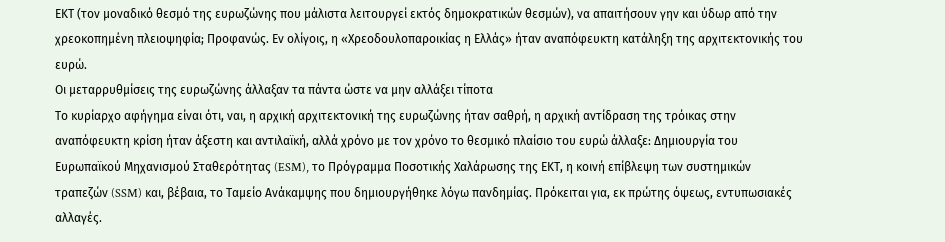ΕΚΤ (τον μοναδικό θεσμό της ευρωζώνης που μάλιστα λειτουργεί εκτός δημοκρατικών θεσμών), να απαιτήσουν γην και ύδωρ από την χρεοκοπημένη πλειοψηφία; Προφανώς. Εν ολίγοις, η «Χρεοδουλοπαροικίας η Ελλάς» ήταν αναπόφευκτη κατάληξη της αρχιτεκτονικής του ευρώ.
Οι μεταρρυθμίσεις της ευρωζώνης άλλαξαν τα πάντα ώστε να μην αλλάξει τίποτα
Το κυρίαρχο αφήγημα είναι ότι, ναι, η αρχική αρχιτεκτονική της ευρωζώνης ήταν σαθρή, η αρχική αντίδραση της τρόικας στην αναπόφευκτη κρίση ήταν άξεστη και αντιλαϊκή, αλλά χρόνο με τον χρόνο το θεσμικό πλαίσιο του ευρώ άλλαξε: Δημιουργία του Ευρωπαϊκού Μηχανισμού Σταθερότητας (ESM), το Πρόγραμμα Ποσοτικής Χαλάρωσης της ΕΚΤ, η κοινή επίβλεψη των συστημικών τραπεζών (SSM) και, βέβαια, το Ταμείο Ανάκαμψης που δημιουργήθηκε λόγω πανδημίας. Πρόκειται για, εκ πρώτης όψεως, εντυπωσιακές αλλαγές.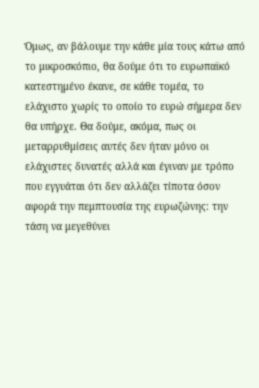Όμως, αν βάλουμε την κάθε μία τους κάτω από το μικροσκόπιο, θα δούμε ότι το ευρωπαϊκό κατεστημένο έκανε, σε κάθε τομέα, το ελάχιστο χωρίς το οποίο το ευρώ σήμερα δεν θα υπήρχε. Θα δούμε, ακόμα, πως οι μεταρρυθμίσεις αυτές δεν ήταν μόνο οι ελάχιστες δυνατές αλλά και έγιναν με τρόπο που εγγυάται ότι δεν αλλάζει τίποτα όσον αφορά την πεμπτουσία της ευρωζώνης: την τάση να μεγεθύνει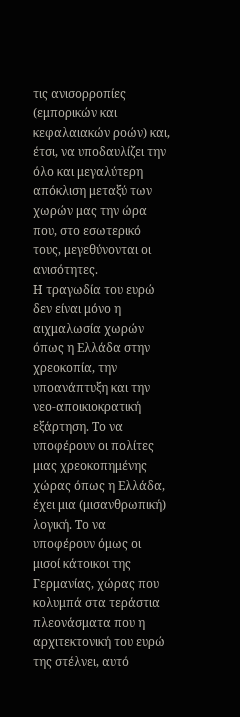τις ανισορροπίες (εμπορικών και κεφαλαιακών ροών) και, έτσι, να υποδαυλίζει την όλο και μεγαλύτερη απόκλιση μεταξύ των χωρών μας την ώρα που, στο εσωτερικό τους, μεγεθύνονται οι ανισότητες.
Η τραγωδία του ευρώ δεν είναι μόνο η αιχμαλωσία χωρών όπως η Ελλάδα στην χρεοκοπία, την υποανάπτυξη και την νεο-αποικιοκρατική εξάρτηση. Το να υποφέρουν οι πολίτες μιας χρεοκοπημένης χώρας όπως η Ελλάδα, έχει μια (μισανθρωπική) λογική. Το να υποφέρουν όμως οι μισοί κάτοικοι της Γερμανίας, χώρας που κολυμπά στα τεράστια πλεονάσματα που η αρχιτεκτονική του ευρώ της στέλνει, αυτό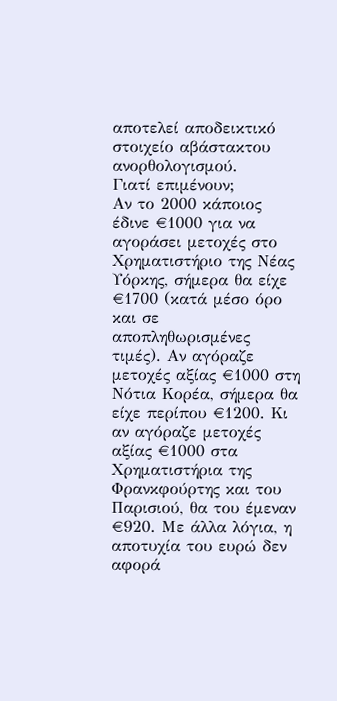αποτελεί αποδεικτικό στοιχείο αβάστακτου ανορθολογισμού.
Γιατί επιμένουν;
Αν το 2000 κάποιος έδινε €1000 για να αγοράσει μετοχές στο Χρηματιστήριο της Νέας Υόρκης, σήμερα θα είχε €1700 (κατά μέσο όρο και σε αποπληθωρισμένες τιμές). Αν αγόραζε μετοχές αξίας €1000 στη Νότια Κορέα, σήμερα θα είχε περίπου €1200. Κι αν αγόραζε μετοχές αξίας €1000 στα Χρηματιστήρια της Φρανκφούρτης και του Παρισιού, θα του έμεναν €920. Με άλλα λόγια, η αποτυχία του ευρώ δεν αφορά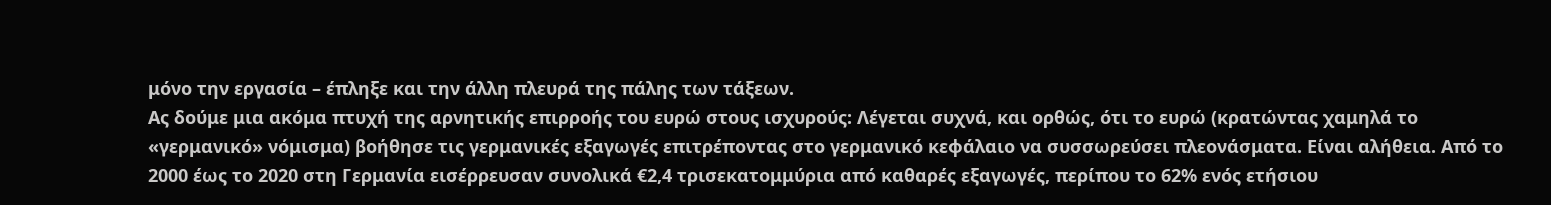μόνο την εργασία – έπληξε και την άλλη πλευρά της πάλης των τάξεων.
Ας δούμε μια ακόμα πτυχή της αρνητικής επιρροής του ευρώ στους ισχυρούς: Λέγεται συχνά, και ορθώς, ότι το ευρώ (κρατώντας χαμηλά το «γερμανικό» νόμισμα) βοήθησε τις γερμανικές εξαγωγές επιτρέποντας στο γερμανικό κεφάλαιο να συσσωρεύσει πλεονάσματα. Είναι αλήθεια. Από το 2000 έως το 2020 στη Γερμανία εισέρρευσαν συνολικά €2,4 τρισεκατομμύρια από καθαρές εξαγωγές, περίπου το 62% ενός ετήσιου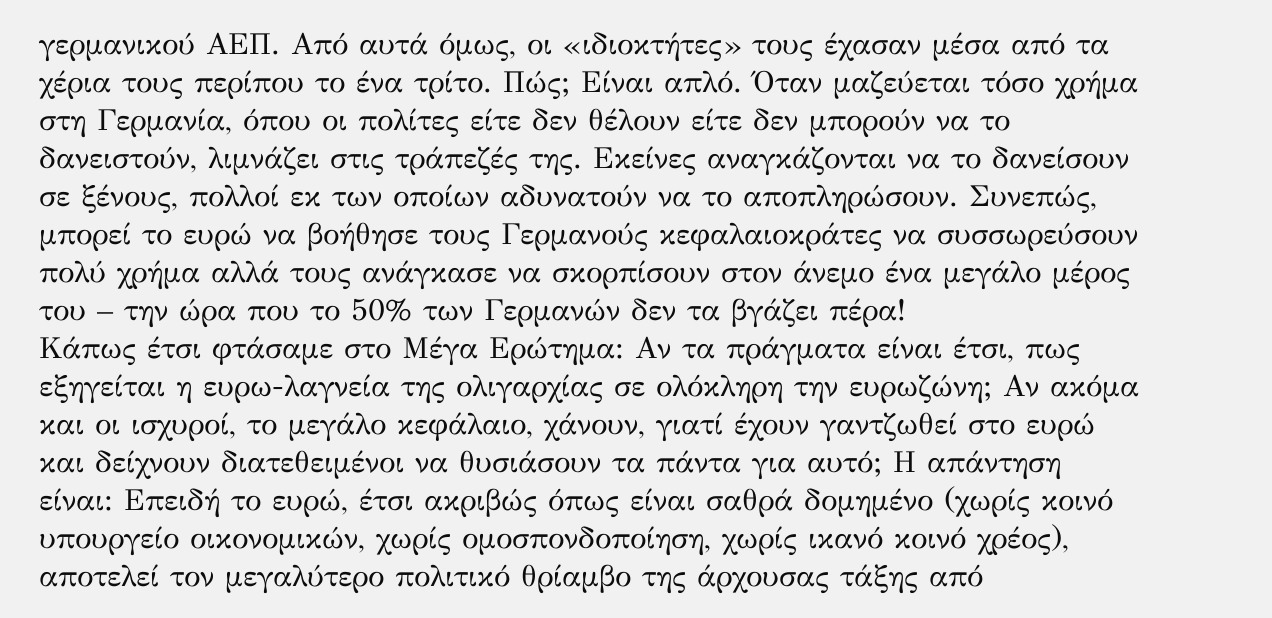γερμανικού ΑΕΠ. Από αυτά όμως, οι «ιδιοκτήτες» τους έχασαν μέσα από τα χέρια τους περίπου το ένα τρίτο. Πώς; Είναι απλό. Όταν μαζεύεται τόσο χρήμα στη Γερμανία, όπου οι πολίτες είτε δεν θέλουν είτε δεν μπορούν να το δανειστούν, λιμνάζει στις τράπεζές της. Εκείνες αναγκάζονται να το δανείσουν σε ξένους, πολλοί εκ των οποίων αδυνατούν να το αποπληρώσουν. Συνεπώς, μπορεί το ευρώ να βοήθησε τους Γερμανούς κεφαλαιοκράτες να συσσωρεύσουν πολύ χρήμα αλλά τους ανάγκασε να σκορπίσουν στον άνεμο ένα μεγάλο μέρος του – την ώρα που το 50% των Γερμανών δεν τα βγάζει πέρα!
Κάπως έτσι φτάσαμε στο Μέγα Ερώτημα: Αν τα πράγματα είναι έτσι, πως εξηγείται η ευρω-λαγνεία της ολιγαρχίας σε ολόκληρη την ευρωζώνη; Αν ακόμα και οι ισχυροί, το μεγάλο κεφάλαιο, χάνουν, γιατί έχουν γαντζωθεί στο ευρώ και δείχνουν διατεθειμένοι να θυσιάσουν τα πάντα για αυτό; Η απάντηση είναι: Επειδή το ευρώ, έτσι ακριβώς όπως είναι σαθρά δομημένο (χωρίς κοινό υπουργείο οικονομικών, χωρίς ομοσπονδοποίηση, χωρίς ικανό κοινό χρέος), αποτελεί τον μεγαλύτερο πολιτικό θρίαμβο της άρχουσας τάξης από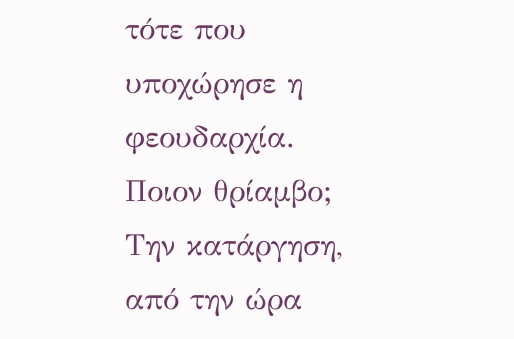τότε που υποχώρησε η φεουδαρχία.
Ποιον θρίαμβο; Την κατάργηση, από την ώρα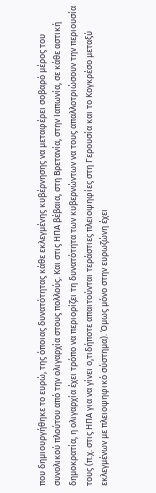που δημιουργήθηκε το ευρώ, της όποιας δυνατότητας κάθε εκλεγμένης κυβέρνησης να μεταφέρει σοβαρό μέρος του συνολικού πλούτου από την ολιγαρχία στους πολλούς. Και στις ΗΠΑ βέβαια, στη Βρετανία, στην Ιαπωνία, σε κάθε αστική δημοκρατία, η ολιγαρχία έχει τρόπο να περιορίζει τη δυνατότητα των κυβερνώντων να τους απαλλοτριώσουν την περιουσία τους (π.χ. στις ΗΠΑ για να γίνει ο,τιδήποτε απαιτούνται τεράστιες πλειοψηφίες στη Γερουσία και το Κογκρέσο μεταξύ εκλεγμένων με πλειοψηφικό σύστημα). Όμως μόνο στην ευρωζώνη έχει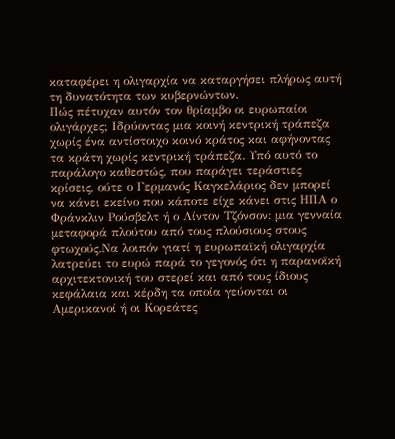καταφέρει η ολιγαρχία να καταργήσει πλήρως αυτή τη δυνατότητα των κυβερνώντων.
Πώς πέτυχαν αυτόν τον θρίαμβο οι ευρωπαίοι ολιγάρχες; Ιδρύοντας μια κοινή κεντρική τράπεζα χωρίς ένα αντίστοιχο κοινό κράτος και αφήνοντας τα κράτη χωρίς κεντρική τράπεζα. Υπό αυτό το παράλογο καθεστώς, που παράγει τεράστιες κρίσεις, ούτε ο Γερμανός Καγκελάριος δεν μπορεί να κάνει εκείνο που κάποτε είχε κάνει στις ΗΠΑ ο Φράνκλιν Ρούσβελτ ή ο Λίντον Τζόνσον: μια γενναία μεταφορά πλούτου από τους πλούσιους στους φτωχούς.Να λοιπόν γιατί η ευρωπαϊκή ολιγαρχία λατρεύει το ευρώ παρά το γεγονός ότι η παρανοϊκή αρχιτεκτονική του στερεί και από τους ίδιους κεφάλαια και κέρδη τα οποία γεύονται οι Αμερικανοί ή οι Κορεάτες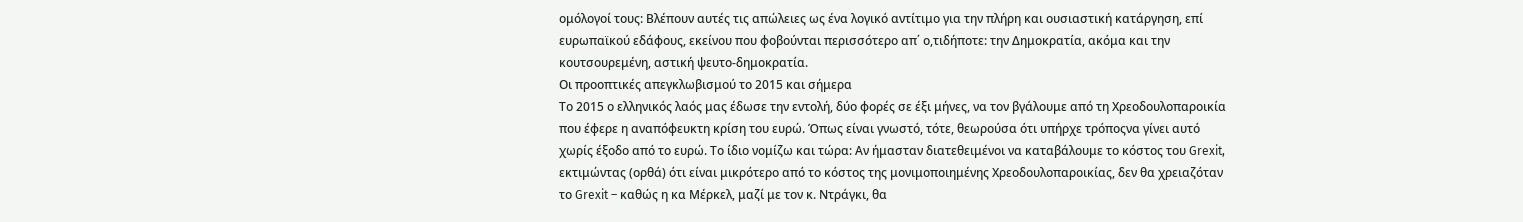ομόλογοί τους: Βλέπουν αυτές τις απώλειες ως ένα λογικό αντίτιμο για την πλήρη και ουσιαστική κατάργηση, επί ευρωπαϊκού εδάφους, εκείνου που φοβούνται περισσότερο απ΄ ο,τιδήποτε: την Δημοκρατία, ακόμα και την κουτσουρεμένη, αστική ψευτο-δημοκρατία.
Οι προοπτικές απεγκλωβισμού το 2015 και σήμερα
Το 2015 ο ελληνικός λαός μας έδωσε την εντολή, δύο φορές σε έξι μήνες, να τον βγάλουμε από τη Χρεοδουλοπαροικία που έφερε η αναπόφευκτη κρίση του ευρώ. Όπως είναι γνωστό, τότε, θεωρούσα ότι υπήρχε τρόποςνα γίνει αυτό χωρίς έξοδο από το ευρώ. Το ίδιο νομίζω και τώρα: Αν ήμασταν διατεθειμένοι να καταβάλουμε το κόστος του Grexit, εκτιμώντας (ορθά) ότι είναι μικρότερο από το κόστος της μονιμοποιημένης Χρεοδουλοπαροικίας, δεν θα χρειαζόταν το Grexit – καθώς η κα Μέρκελ, μαζί με τον κ. Ντράγκι, θα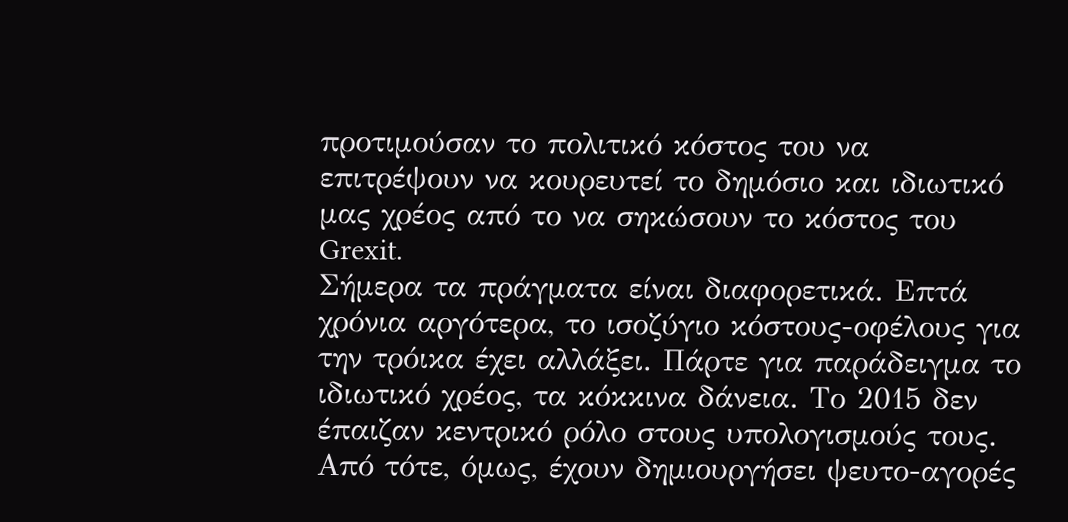προτιμούσαν το πολιτικό κόστος του να επιτρέψουν να κουρευτεί το δημόσιο και ιδιωτικό μας χρέος από το να σηκώσουν το κόστος του Grexit.
Σήμερα τα πράγματα είναι διαφορετικά. Επτά χρόνια αργότερα, το ισοζύγιο κόστους-οφέλους για την τρόικα έχει αλλάξει. Πάρτε για παράδειγμα το ιδιωτικό χρέος, τα κόκκινα δάνεια. Το 2015 δεν έπαιζαν κεντρικό ρόλο στους υπολογισμούς τους. Από τότε, όμως, έχουν δημιουργήσει ψευτο-αγορές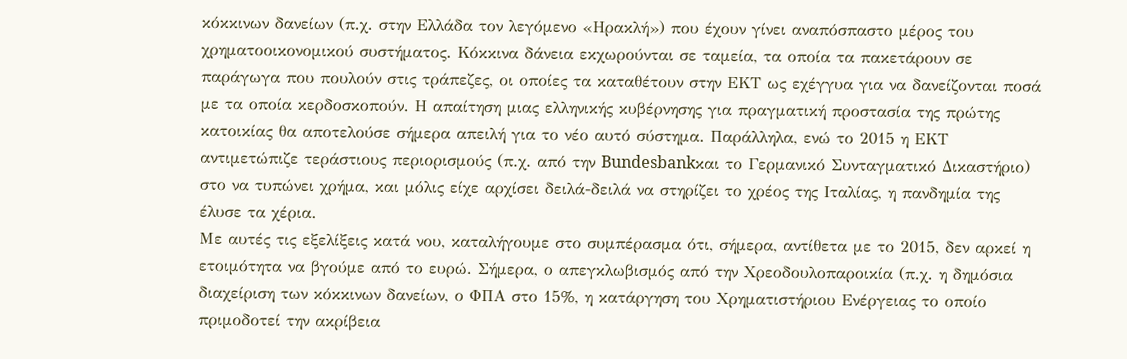κόκκινων δανείων (π.χ. στην Ελλάδα τον λεγόμενο «Ηρακλή») που έχουν γίνει αναπόσπαστο μέρος του χρηματοοικονομικού συστήματος. Κόκκινα δάνεια εκχωρούνται σε ταμεία, τα οποία τα πακετάρουν σε παράγωγα που πουλούν στις τράπεζες, οι οποίες τα καταθέτουν στην ΕΚΤ ως εχέγγυα για να δανείζονται ποσά με τα οποία κερδοσκοπούν. Η απαίτηση μιας ελληνικής κυβέρνησης για πραγματική προστασία της πρώτης κατοικίας θα αποτελούσε σήμερα απειλή για το νέο αυτό σύστημα. Παράλληλα, ενώ το 2015 η ΕΚΤ αντιμετώπιζε τεράστιους περιορισμούς (π.χ. από την Bundesbankκαι το Γερμανικό Συνταγματικό Δικαστήριο) στο να τυπώνει χρήμα, και μόλις είχε αρχίσει δειλά-δειλά να στηρίζει το χρέος της Ιταλίας, η πανδημία της έλυσε τα χέρια.
Με αυτές τις εξελίξεις κατά νου, καταλήγουμε στο συμπέρασμα ότι, σήμερα, αντίθετα με το 2015, δεν αρκεί η ετοιμότητα να βγούμε από το ευρώ. Σήμερα, ο απεγκλωβισμός από την Χρεοδουλοπαροικία (π.χ. η δημόσια διαχείριση των κόκκινων δανείων, ο ΦΠΑ στο 15%, η κατάργηση του Χρηματιστήριου Ενέργειας το οποίο πριμοδοτεί την ακρίβεια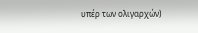υπέρ των ολιγαρχών)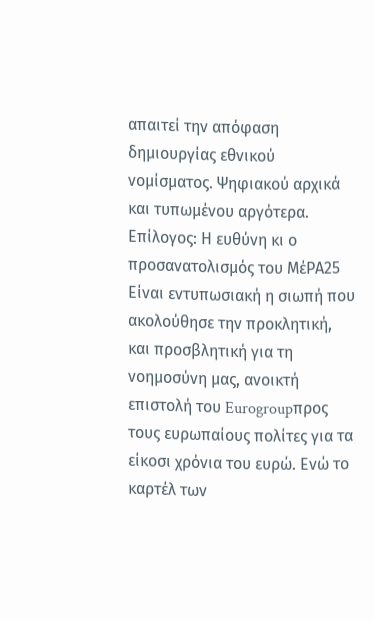απαιτεί την απόφαση δημιουργίας εθνικού νομίσματος. Ψηφιακού αρχικά και τυπωμένου αργότερα.
Επίλογος: Η ευθύνη κι ο προσανατολισμός του ΜέΡΑ25
Είναι εντυπωσιακή η σιωπή που ακολούθησε την προκλητική, και προσβλητική για τη νοημοσύνη μας, ανοικτή επιστολή του Eurogroupπρος τους ευρωπαίους πολίτες για τα είκοσι χρόνια του ευρώ. Ενώ το καρτέλ των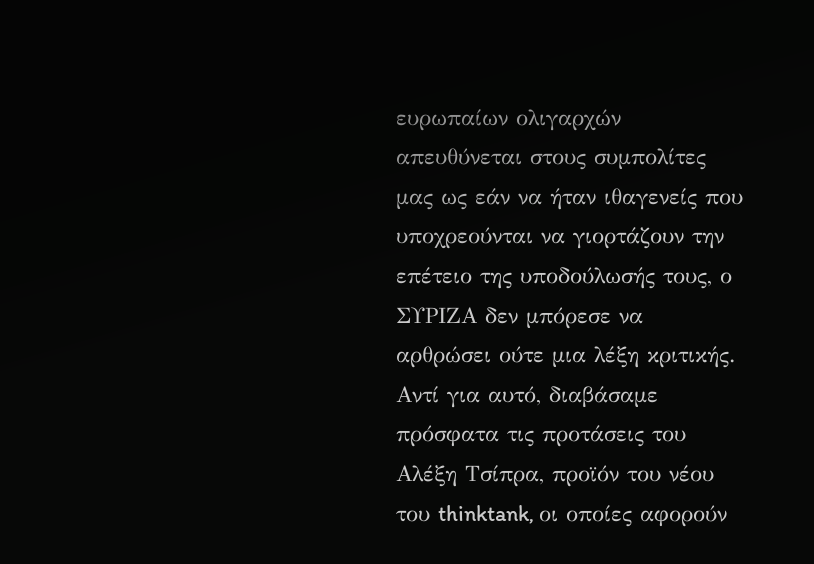ευρωπαίων ολιγαρχών απευθύνεται στους συμπολίτες μας ως εάν να ήταν ιθαγενείς που υποχρεούνται να γιορτάζουν την επέτειο της υποδούλωσής τους, ο ΣΥΡΙΖΑ δεν μπόρεσε να αρθρώσει ούτε μια λέξη κριτικής.
Αντί για αυτό, διαβάσαμε πρόσφατα τις προτάσεις του Αλέξη Τσίπρα, προϊόν του νέου του thinktank, οι οποίες αφορούν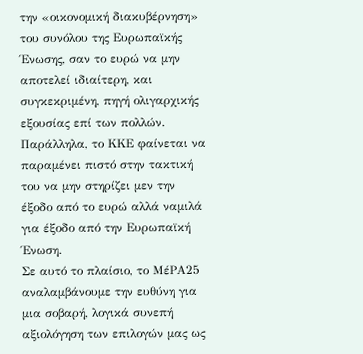την «οικονομική διακυβέρνηση» του συνόλου της Ευρωπαϊκής Ένωσης, σαν το ευρώ να μην αποτελεί ιδιαίτερη, και συγκεκριμένη, πηγή ολιγαρχικής εξουσίας επί των πολλών. Παράλληλα, το ΚΚΕ φαίνεται να παραμένει πιστό στην τακτική του να μην στηρίζει μεν την έξοδο από το ευρώ αλλά ναμιλά για έξοδο από την Ευρωπαϊκή Ένωση.
Σε αυτό το πλαίσιο, το ΜέΡΑ25 αναλαμβάνουμε την ευθύνη για μια σοβαρή, λογικά συνεπή αξιολόγηση των επιλογών μας ως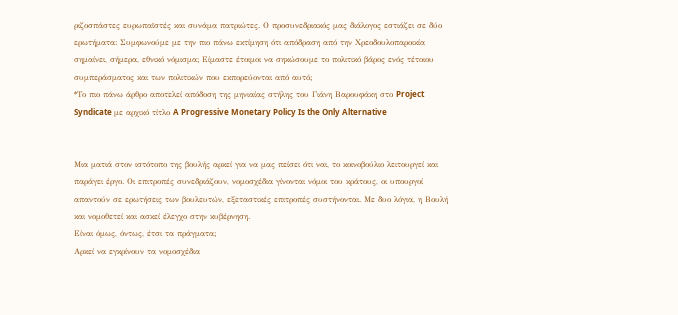ριζοσπάστες ευρωπαϊστές και συνάμα πατριώτες. Ο προσυνεδριακός μας διάλογος εστιάζει σε δύο ερωτήματα: Συμφωνούμε με την πιο πάνω εκτίμηση ότι απόδραση από την Χρεοδουλοπαροικία σημαίνει, σήμερα, εθνικό νόμισμα; Είμαστε έτοιμοι να σηκώσουμε το πολιτικό βάρος ενός τέτοιου συμπεράσματος και των πολιτικών που εκπορεύονται από αυτό;
*Το πιο πάνω άρθρο αποτελεί απόδοση της μηνιαίας στήλης του Γιάνη Βαρουφάκη στο Project Syndicate με αρχικό τίτλο A Progressive Monetary Policy Is the Only Alternative


Μια ματιά στον ιστότοπο της βουλής αρκεί για να μας πείσει ότι ναι, το κοινοβούλιο λειτουργεί και παράγει έργο. Οι επιτροπές συνεδριάζουν, νομοσχέδια γίνονται νόμοι του κράτους, οι υπουργοί απαντούν σε ερωτήσεις των βουλευτών, εξεταστικές επιτροπές συστήνονται. Με δυο λόγια, η Βουλή και νομοθετεί και ασκεί έλεγχο στην κυβέρνηση.
Είναι όμως, όντως, έτσι τα πράγματα;
Αρκεί να εγκρίνουν τα νομοσχέδια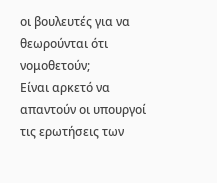οι βουλευτές για να θεωρούνται ότι νομοθετούν;
Είναι αρκετό να απαντούν οι υπουργοί τις ερωτήσεις των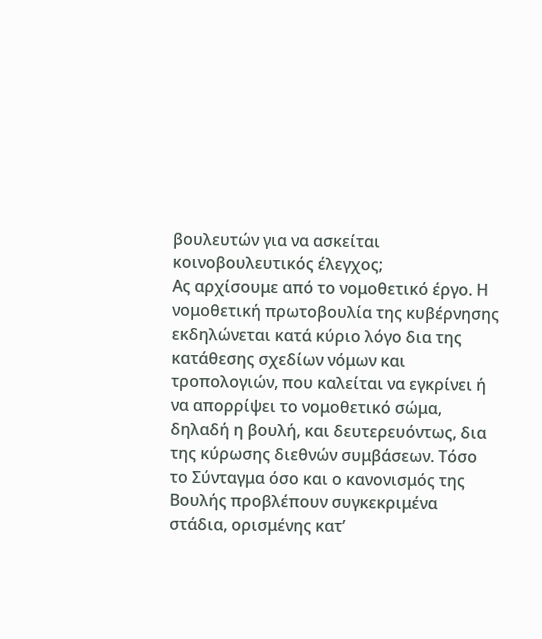βουλευτών για να ασκείται κοινοβουλευτικός έλεγχος;
Ας αρχίσουμε από το νομοθετικό έργο. Η νομοθετική πρωτοβουλία της κυβέρνησης εκδηλώνεται κατά κύριο λόγο δια της κατάθεσης σχεδίων νόμων και τροπολογιών, που καλείται να εγκρίνει ή να απορρίψει το νομοθετικό σώμα, δηλαδή η βουλή, και δευτερευόντως, δια της κύρωσης διεθνών συμβάσεων. Τόσο το Σύνταγμα όσο και ο κανονισμός της Βουλής προβλέπουν συγκεκριμένα στάδια, ορισμένης κατ’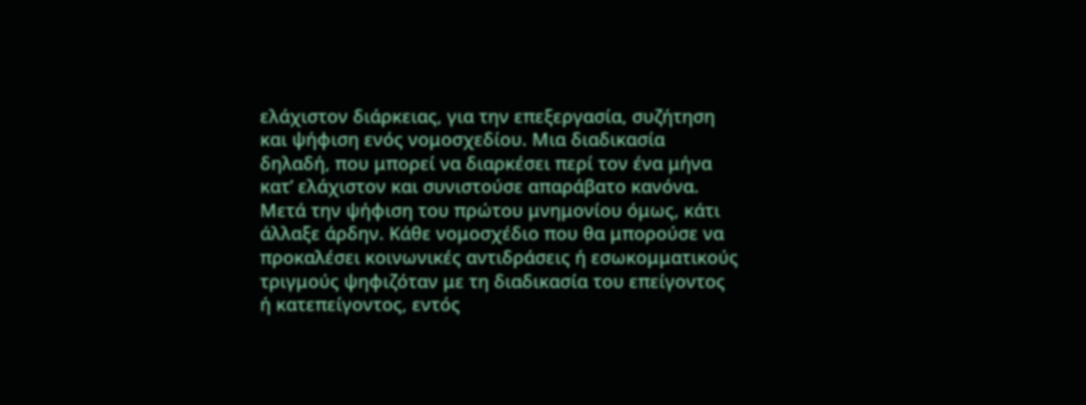ελάχιστον διάρκειας, για την επεξεργασία, συζήτηση και ψήφιση ενός νομοσχεδίου. Μια διαδικασία δηλαδή, που μπορεί να διαρκέσει περί τον ένα μήνα κατ’ ελάχιστον και συνιστούσε απαράβατο κανόνα.
Μετά την ψήφιση του πρώτου μνημονίου όμως, κάτι άλλαξε άρδην. Κάθε νομοσχέδιο που θα μπορούσε να προκαλέσει κοινωνικές αντιδράσεις ή εσωκομματικούς τριγμούς ψηφιζόταν με τη διαδικασία του επείγοντος ή κατεπείγοντος, εντός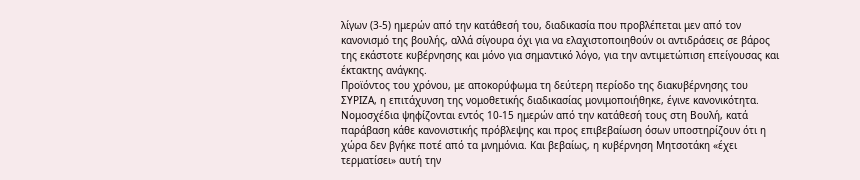λίγων (3-5) ημερών από την κατάθεσή του, διαδικασία που προβλέπεται μεν από τον κανονισμό της βουλής, αλλά σίγουρα όχι για να ελαχιστοποιηθούν οι αντιδράσεις σε βάρος της εκάστοτε κυβέρνησης και μόνο για σημαντικό λόγο, για την αντιμετώπιση επείγουσας και έκτακτης ανάγκης.
Προϊόντος του χρόνου, με αποκορύφωμα τη δεύτερη περίοδο της διακυβέρνησης του ΣΥΡΙΖΑ, η επιτάχυνση της νομοθετικής διαδικασίας μονιμοποιήθηκε, έγινε κανονικότητα. Νομοσχέδια ψηφίζονται εντός 10-15 ημερών από την κατάθεσή τους στη Βουλή, κατά παράβαση κάθε κανονιστικής πρόβλεψης και προς επιβεβαίωση όσων υποστηρίζουν ότι η χώρα δεν βγήκε ποτέ από τα μνημόνια. Και βεβαίως, η κυβέρνηση Μητσοτάκη «έχει τερματίσει» αυτή την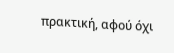πρακτική, αφού όχι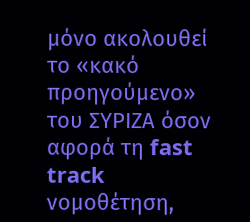μόνο ακολουθεί το «κακό προηγούμενο» του ΣΥΡΙΖΑ όσον αφορά τη fast track νομοθέτηση,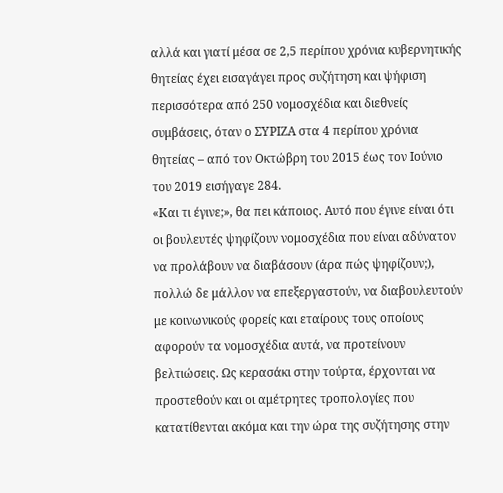αλλά και γιατί μέσα σε 2,5 περίπου χρόνια κυβερνητικής θητείας έχει εισαγάγει προς συζήτηση και ψήφιση περισσότερα από 250 νομοσχέδια και διεθνείς συμβάσεις, όταν ο ΣΥΡΙΖΑ στα 4 περίπου χρόνια θητείας – από τον Οκτώβρη του 2015 έως τον Ιούνιο του 2019 εισήγαγε 284.
«Και τι έγινε;», θα πει κάποιος. Αυτό που έγινε είναι ότι οι βουλευτές ψηφίζουν νομοσχέδια που είναι αδύνατον να προλάβουν να διαβάσουν (άρα πώς ψηφίζουν;), πολλώ δε μάλλον να επεξεργαστούν, να διαβουλευτούν με κοινωνικούς φορείς και εταίρους τους οποίους αφορούν τα νομοσχέδια αυτά, να προτείνουν βελτιώσεις. Ως κερασάκι στην τούρτα, έρχονται να προστεθούν και οι αμέτρητες τροπολογίες που κατατίθενται ακόμα και την ώρα της συζήτησης στην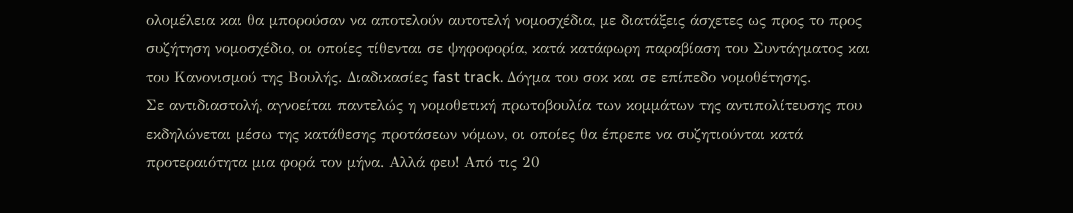ολομέλεια και θα μπορούσαν να αποτελούν αυτοτελή νομοσχέδια, με διατάξεις άσχετες ως προς το προς συζήτηση νομοσχέδιο, οι οποίες τίθενται σε ψηφοφορία, κατά κατάφωρη παραβίαση του Συντάγματος και του Κανονισμού της Βουλής. Διαδικασίες fast track. Δόγμα του σοκ και σε επίπεδο νομοθέτησης.
Σε αντιδιαστολή, αγνοείται παντελώς η νομοθετική πρωτοβουλία των κομμάτων της αντιπολίτευσης που εκδηλώνεται μέσω της κατάθεσης προτάσεων νόμων, οι οποίες θα έπρεπε να συζητιούνται κατά προτεραιότητα μια φορά τον μήνα. Αλλά φευ! Από τις 20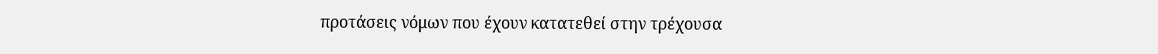προτάσεις νόμων που έχουν κατατεθεί στην τρέχουσα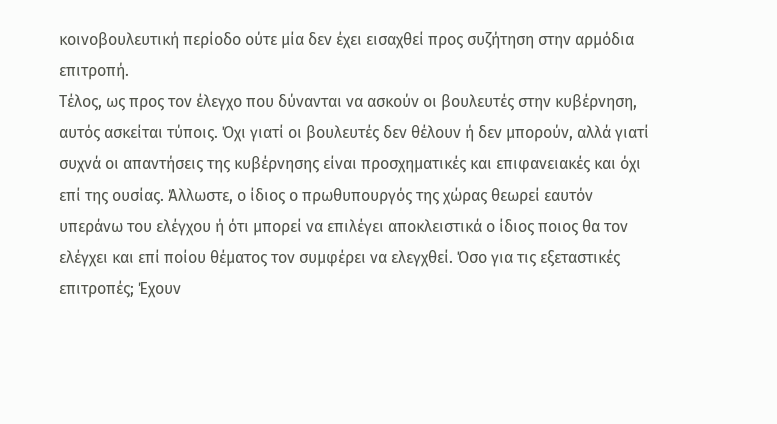κοινοβουλευτική περίοδο ούτε μία δεν έχει εισαχθεί προς συζήτηση στην αρμόδια επιτροπή.
Τέλος, ως προς τον έλεγχο που δύνανται να ασκούν οι βουλευτές στην κυβέρνηση, αυτός ασκείται τύποις. Όχι γιατί οι βουλευτές δεν θέλουν ή δεν μπορούν, αλλά γιατί συχνά οι απαντήσεις της κυβέρνησης είναι προσχηματικές και επιφανειακές και όχι επί της ουσίας. Άλλωστε, ο ίδιος ο πρωθυπουργός της χώρας θεωρεί εαυτόν υπεράνω του ελέγχου ή ότι μπορεί να επιλέγει αποκλειστικά ο ίδιος ποιος θα τον ελέγχει και επί ποίου θέματος τον συμφέρει να ελεγχθεί. Όσο για τις εξεταστικές επιτροπές; Έχουν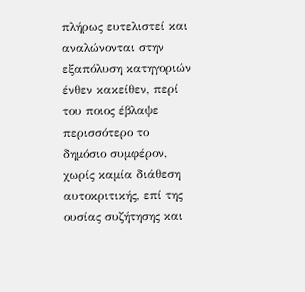πλήρως ευτελιστεί και αναλώνονται στην εξαπόλυση κατηγοριών ένθεν κακείθεν, περί του ποιος έβλαψε περισσότερο το δημόσιο συμφέρον, χωρίς καμία διάθεση αυτοκριτικής, επί της ουσίας συζήτησης και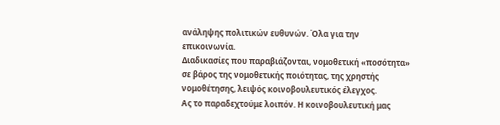ανάληψης πολιτικών ευθυνών. Όλα για την επικοινωνία.
Διαδικασίες που παραβιάζονται, νομοθετική «ποσότητα» σε βάρος της νομοθετικής ποιότητας, της χρηστής νομοθέτησης, λειψός κοινοβουλευτικός έλεγχος.
Ας το παραδεχτούμε λοιπόν. Η κοινοβουλευτική μας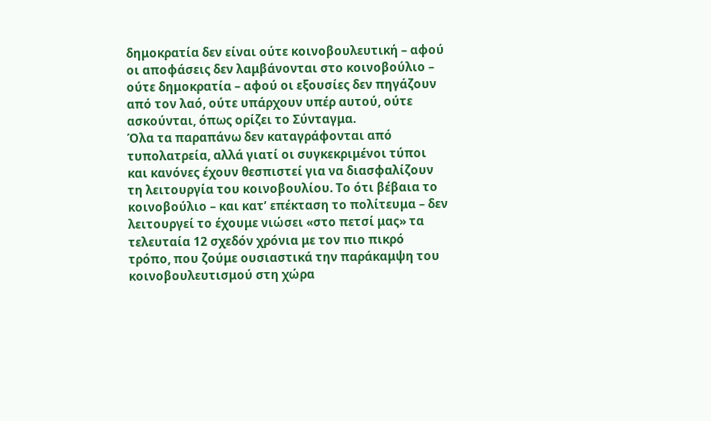δημοκρατία δεν είναι ούτε κοινοβουλευτική – αφού οι αποφάσεις δεν λαμβάνονται στο κοινοβούλιο – ούτε δημοκρατία – αφού οι εξουσίες δεν πηγάζουν από τον λαό, ούτε υπάρχουν υπέρ αυτού, ούτε ασκούνται, όπως ορίζει το Σύνταγμα.
Όλα τα παραπάνω δεν καταγράφονται από τυπολατρεία, αλλά γιατί οι συγκεκριμένοι τύποι και κανόνες έχουν θεσπιστεί για να διασφαλίζουν τη λειτουργία του κοινοβουλίου. Το ότι βέβαια το κοινοβούλιο – και κατ’ επέκταση το πολίτευμα – δεν λειτουργεί το έχουμε νιώσει «στο πετσί μας» τα τελευταία 12 σχεδόν χρόνια με τον πιο πικρό τρόπο, που ζούμε ουσιαστικά την παράκαμψη του κοινοβουλευτισμού στη χώρα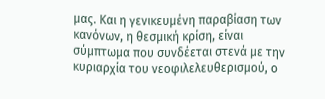μας. Και η γενικευμένη παραβίαση των κανόνων, η θεσμική κρίση, είναι σύμπτωμα που συνδέεται στενά με την κυριαρχία του νεοφιλελευθερισμού, ο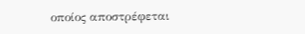οποίος αποστρέφεται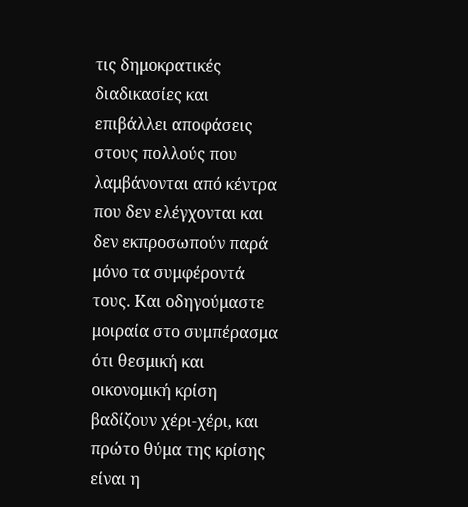τις δημοκρατικές διαδικασίες και επιβάλλει αποφάσεις στους πολλούς που λαμβάνονται από κέντρα που δεν ελέγχονται και δεν εκπροσωπούν παρά μόνο τα συμφέροντά τους. Και οδηγούμαστε μοιραία στο συμπέρασμα ότι θεσμική και οικονομική κρίση βαδίζουν χέρι-χέρι, και πρώτο θύμα της κρίσης είναι η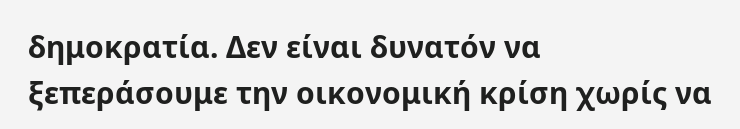δημοκρατία. Δεν είναι δυνατόν να ξεπεράσουμε την οικονομική κρίση χωρίς να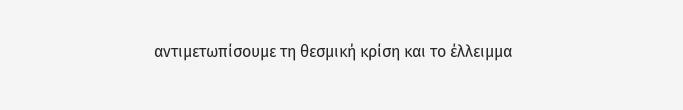αντιμετωπίσουμε τη θεσμική κρίση και το έλλειμμα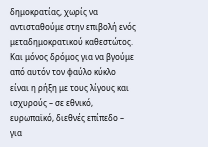δημοκρατίας, χωρίς να αντισταθούμε στην επιβολή ενός μεταδημοκρατικού καθεστώτος.
Και μόνος δρόμος για να βγούμε από αυτόν τον φαύλο κύκλο είναι η ρήξη με τους λίγους και ισχυρούς – σε εθνικό, ευρωπαϊκό, διεθνές επίπεδο – για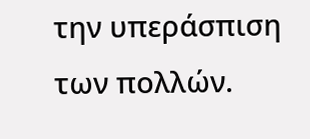την υπεράσπιση των πολλών.